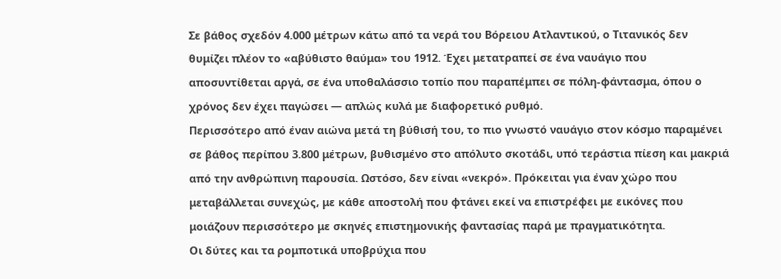Σε βάθος σχεδόν 4.000 μέτρων κάτω από τα νερά του Βόρειου Ατλαντικού, ο Τιτανικός δεν θυμίζει πλέον το «αβύθιστο θαύμα» του 1912. Έχει μετατραπεί σε ένα ναυάγιο που αποσυντίθεται αργά, σε ένα υποθαλάσσιο τοπίο που παραπέμπει σε πόλη-φάντασμα, όπου ο χρόνος δεν έχει παγώσει — απλώς κυλά με διαφορετικό ρυθμό.
Περισσότερο από έναν αιώνα μετά τη βύθισή του, το πιο γνωστό ναυάγιο στον κόσμο παραμένει σε βάθος περίπου 3.800 μέτρων, βυθισμένο στο απόλυτο σκοτάδι, υπό τεράστια πίεση και μακριά από την ανθρώπινη παρουσία. Ωστόσο, δεν είναι «νεκρό». Πρόκειται για έναν χώρο που μεταβάλλεται συνεχώς, με κάθε αποστολή που φτάνει εκεί να επιστρέφει με εικόνες που μοιάζουν περισσότερο με σκηνές επιστημονικής φαντασίας παρά με πραγματικότητα.
Οι δύτες και τα ρομποτικά υποβρύχια που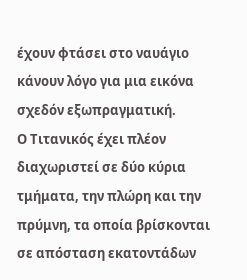έχουν φτάσει στο ναυάγιο κάνουν λόγο για μια εικόνα σχεδόν εξωπραγματική.
Ο Τιτανικός έχει πλέον διαχωριστεί σε δύο κύρια τμήματα, την πλώρη και την πρύμνη, τα οποία βρίσκονται σε απόσταση εκατοντάδων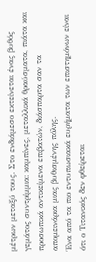μέτρων μεταξύ τους. Στο ενδιάμεσο εκτείνεται ένας βυθός γεμάτος συντρίμμια: καμπίνες, μεταλλικά θραύσματα, πιάτα και προσωπικά αντικείμενα επιβατών, διάσπαρτα σαν τα απομεινάρια μιας βυθισμένης πόλης.
Ένα από τα πιο εντυπωσιακά ευρήματα των επιστημόνων είναι ότι ο Τιτανικός δεν φθείρεται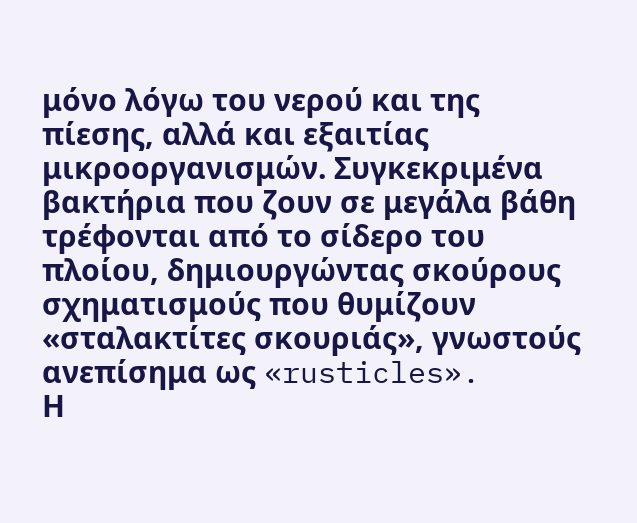μόνο λόγω του νερού και της πίεσης, αλλά και εξαιτίας μικροοργανισμών. Συγκεκριμένα βακτήρια που ζουν σε μεγάλα βάθη τρέφονται από το σίδερο του πλοίου, δημιουργώντας σκούρους σχηματισμούς που θυμίζουν «σταλακτίτες σκουριάς», γνωστούς ανεπίσημα ως «rusticles».
Η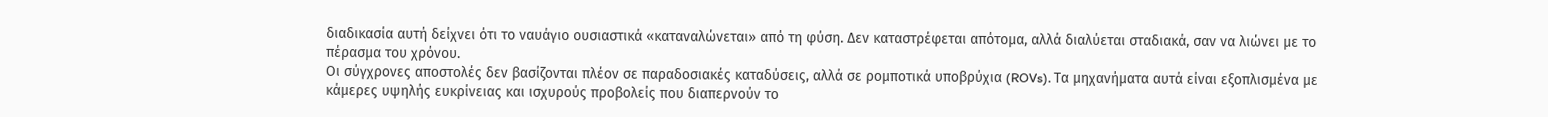διαδικασία αυτή δείχνει ότι το ναυάγιο ουσιαστικά «καταναλώνεται» από τη φύση. Δεν καταστρέφεται απότομα, αλλά διαλύεται σταδιακά, σαν να λιώνει με το πέρασμα του χρόνου.
Οι σύγχρονες αποστολές δεν βασίζονται πλέον σε παραδοσιακές καταδύσεις, αλλά σε ρομποτικά υποβρύχια (ROVs). Τα μηχανήματα αυτά είναι εξοπλισμένα με κάμερες υψηλής ευκρίνειας και ισχυρούς προβολείς που διαπερνούν το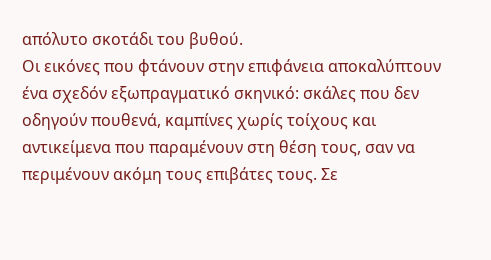απόλυτο σκοτάδι του βυθού.
Οι εικόνες που φτάνουν στην επιφάνεια αποκαλύπτουν ένα σχεδόν εξωπραγματικό σκηνικό: σκάλες που δεν οδηγούν πουθενά, καμπίνες χωρίς τοίχους και αντικείμενα που παραμένουν στη θέση τους, σαν να περιμένουν ακόμη τους επιβάτες τους. Σε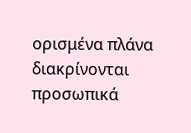ορισμένα πλάνα διακρίνονται προσωπικά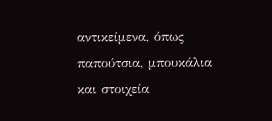αντικείμενα, όπως παπούτσια, μπουκάλια και στοιχεία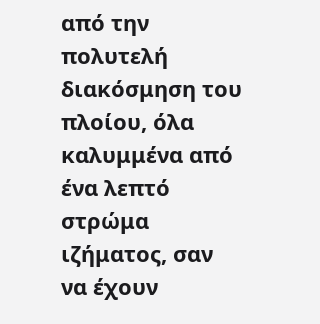από την πολυτελή διακόσμηση του πλοίου, όλα καλυμμένα από ένα λεπτό στρώμα ιζήματος, σαν να έχουν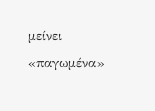μείνει «παγωμένα»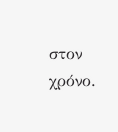στον χρόνο.